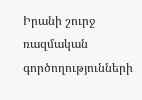Իրանի շուրջ ռազմական գործողությունների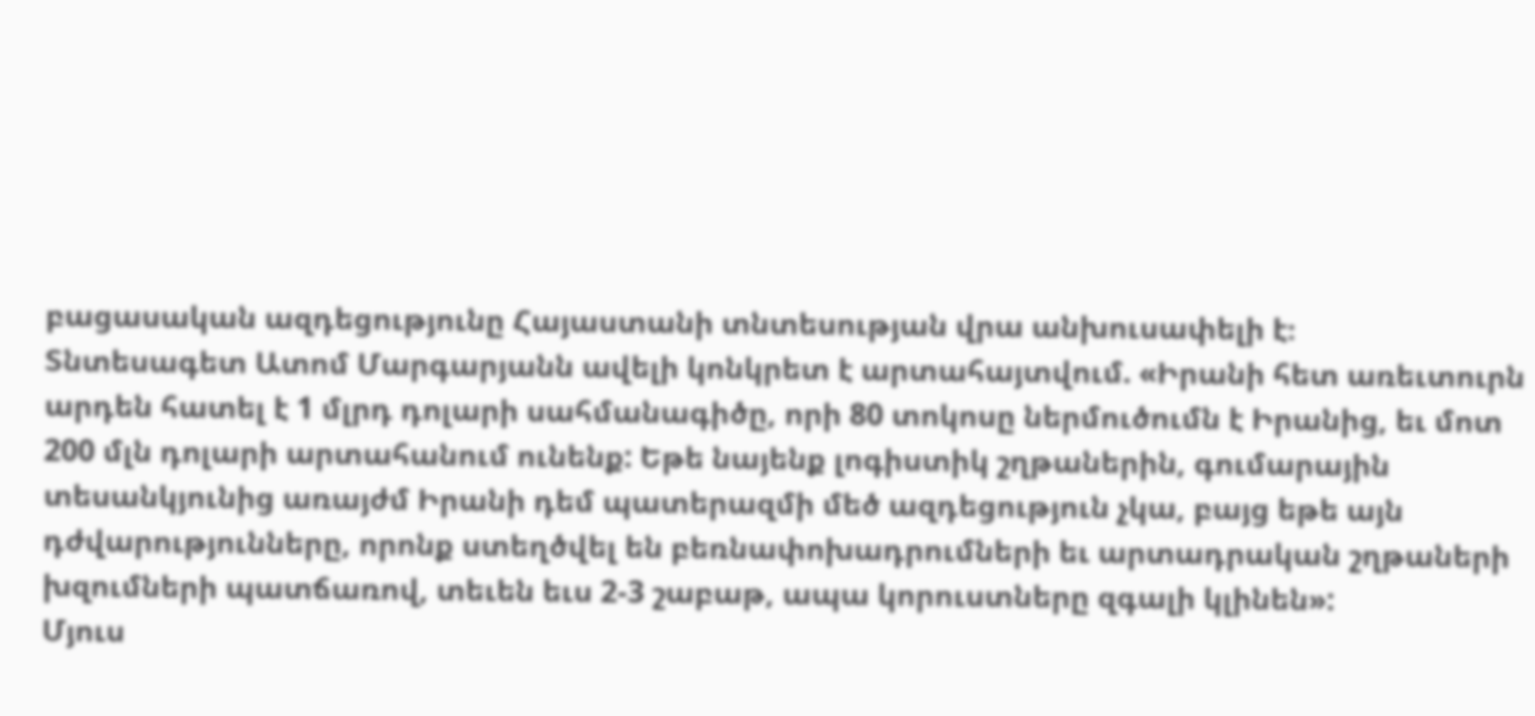բացասական ազդեցությունը Հայաստանի տնտեսության վրա անխուսափելի է։
Տնտեսագետ Ատոմ Մարգարյանն ավելի կոնկրետ է արտահայտվում. «Իրանի հետ առեւտուրն արդեն հատել է 1 մլրդ դոլարի սահմանագիծը, որի 80 տոկոսը ներմուծումն է Իրանից, եւ մոտ 200 մլն դոլարի արտահանում ունենք: Եթե նայենք լոգիստիկ շղթաներին, գումարային տեսանկյունից առայժմ Իրանի դեմ պատերազմի մեծ ազդեցություն չկա, բայց եթե այն դժվարությունները, որոնք ստեղծվել են բեռնափոխադրումների եւ արտադրական շղթաների խզումների պատճառով, տեւեն եւս 2-3 շաբաթ, ապա կորուստները զգալի կլինեն»:
Մյուս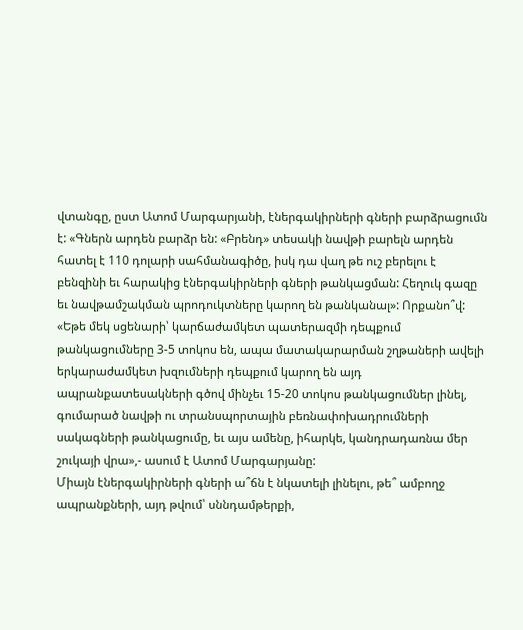վտանգը, ըստ Ատոմ Մարգարյանի, էներգակիրների գների բարձրացումն է: «Գներն արդեն բարձր են: «Բրենդ» տեսակի նավթի բարելն արդեն հատել է 110 դոլարի սահմանագիծը, իսկ դա վաղ թե ուշ բերելու է բենզինի եւ հարակից էներգակիրների գների թանկացման: Հեղուկ գազը եւ նավթամշակման պրոդուկտները կարող են թանկանալ»: Որքանո՞վ: «Եթե մեկ սցենարի՝ կարճաժամկետ պատերազմի դեպքում թանկացումները 3-5 տոկոս են, ապա մատակարարման շղթաների ավելի երկարաժամկետ խզումների դեպքում կարող են այդ ապրանքատեսակների գծով մինչեւ 15-20 տոկոս թանկացումներ լինել, գումարած նավթի ու տրանսպորտային բեռնափոխադրումների սակագների թանկացումը, եւ այս ամենը, իհարկե, կանդրադառնա մեր շուկայի վրա»,- ասում է Ատոմ Մարգարյանը:
Միայն էներգակիրների գների ա՞ճն է նկատելի լինելու, թե՞ ամբողջ ապրանքների, այդ թվում՝ սննդամթերքի,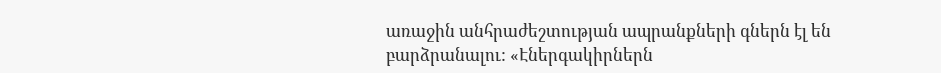առաջին անհրաժեշտության ապրանքների գներն էլ են բարձրանալու: «Էներգակիրներն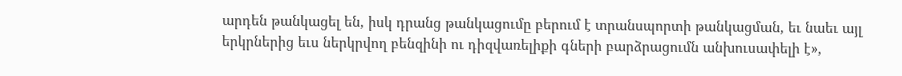արդեն թանկացել են, իսկ դրանց թանկացումը բերում է տրանսպորտի թանկացման, եւ նաեւ այլ երկրներից եւս ներկրվող բենզինի ու դիզվառելիքի գների բարձրացումն անխուսափելի է»,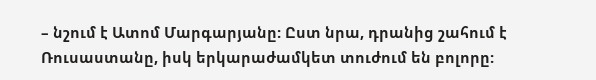– նշում է Ատոմ Մարգարյանը: Ըստ նրա, դրանից շահում է Ռուսաստանը, իսկ երկարաժամկետ տուժում են բոլորը: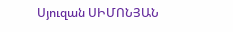Սյուզան ՍԻՄՈՆՅԱՆ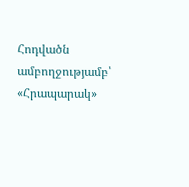Հոդվածն ամբողջությամբ՝ «Հրապարակ»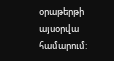օրաթերթի այսօրվա համարում: